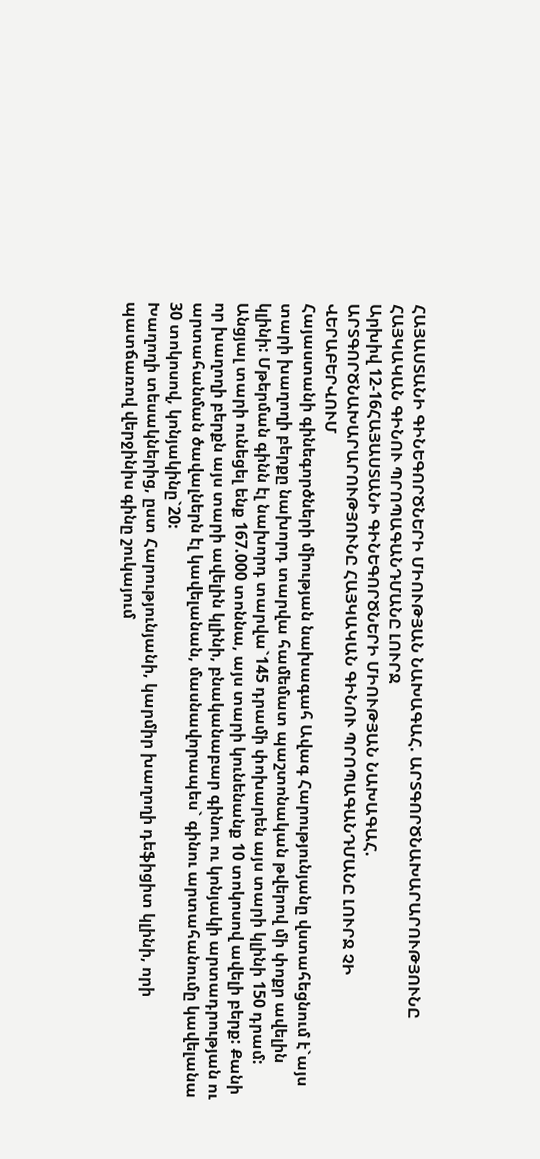ՀԱՅԱՍՏԱՆԻ ԳԻՆԵԳՈՐԾՆԵՐԻ ՄԻՈՒԹՅԱՆ ՆԱԽԱԳԱՀ. ԱՐՏԳՈՐԾՆԱԽԱՐԱՐՈՒԹՅՈՒՆԸ ՀԱՅԿԱԿԱՆ ԳԻՆՈՒ ՊՐՈՊԱԳԱՆԴՄԱՆԸ ԼՈՒՐՋ
Արխիվ 12-16ՀԱՅԱՍՏԱՆԻ ԳԻՆԵԳՈՐԾՆԵՐԻ ՄԻՈՒԹՅԱՆ ՆԱԽԱԳԱՀ. ԱՐՏԳՈՐԾՆԱԽԱՐԱՐՈՒԹՅՈՒՆԸ ՀԱՅԿԱԿԱՆ ԳԻՆՈՒ ՊՐՈՊԱԳԱՆԴՄԱՆԸ ԼՈՒՐՋ ՉԻ ՎԵՐԱԲԵՐՎՈՒՄ
Հայաստանի գինեգործների միության նախագահ Ավագ Հարությունյանը վստահեցնում է`այս տարի խաղողի բերքը նախորդ տարվա համեմատ պաշտոնական թվերով մի փոքր ավելին կլինի: Մթերման գինն էլ նախորդ տարվա`145 դրամի փոխարեն այս տարի կլինի 150 դրամ: Անցյալ տարի ունեցել ենք 167.000 տոննա, այս տարի կունենանք 10 տոկոսով ավելի բերք: Քանի որ խաղողի բերքն այս տարի ավելին կլինի, բնականաբար գինու ու կոնյակի արտադրության ու արտահանման ծավալներն էլ կավելանան, մասնավորապես` գինու արտահանումը կավելանա 30 տոկոսով, կոնյակինը`20:
Խաղողի տեսակներից, ըստ Հարությունյանի, կարմիր խաղողի դեֆիցիտ կլինի, որի պատճառով վերջինիս գինը շուկայում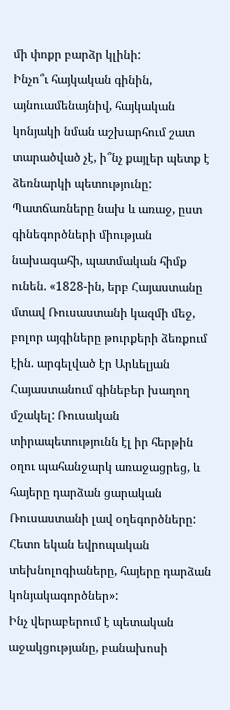մի փոքր բարձր կլինի:
Ինչո՞ւ հայկական գինին, այնուամենայնիվ, հայկական կոնյակի նման աշխարհում շատ տարածված չէ, ի՞նչ քայլեր պետք է ձեռնարկի պետությունը: Պատճառները նախ և առաջ, ըստ գինեգործների միության նախագահի, պատմական հիմք ունեն. «1828-ին, երբ Հայաստանը մտավ Ռուսաստանի կազմի մեջ, բոլոր այգիները թուրքերի ձեռքում էին. արգելված էր Արևելյան Հայաստանում գինեբեր խաղող մշակել: Ռուսական տիրապետությունն էլ իր հերթին օղու պահանջարկ առաջացրեց, և հայերը դարձան ցարական Ռուսաստանի լավ օղեգործները: Հետո եկան եվրոպական տեխնոլոգիաները, հայերը դարձան կոնյակագործներ»:
Ինչ վերաբերում է պետական աջակցությանը, բանախոսի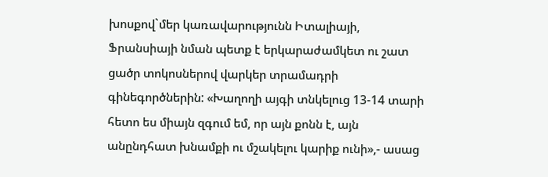խոսքով`մեր կառավարությունն Իտալիայի, Ֆրանսիայի նման պետք է երկարաժամկետ ու շատ ցածր տոկոսներով վարկեր տրամադրի գինեգործներին: «Խաղողի այգի տնկելուց 13-14 տարի հետո ես միայն զգում եմ, որ այն քոնն է, այն անընդհատ խնամքի ու մշակելու կարիք ունի»,- ասաց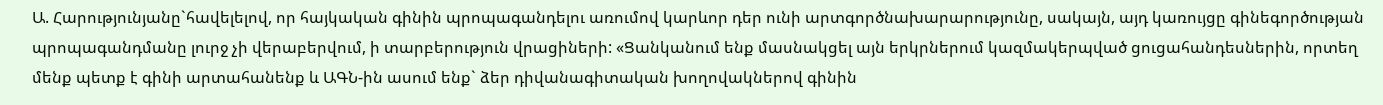Ա. Հարությունյանը`հավելելով, որ հայկական գինին պրոպագանդելու առումով կարևոր դեր ունի արտգործնախարարությունը, սակայն, այդ կառույցը գինեգործության պրոպագանդմանը լուրջ չի վերաբերվում, ի տարբերություն վրացիների: «Ցանկանում ենք մասնակցել այն երկրներում կազմակերպված ցուցահանդեսներին, որտեղ մենք պետք է գինի արտահանենք և ԱԳՆ-ին ասում ենք` ձեր դիվանագիտական խողովակներով գինին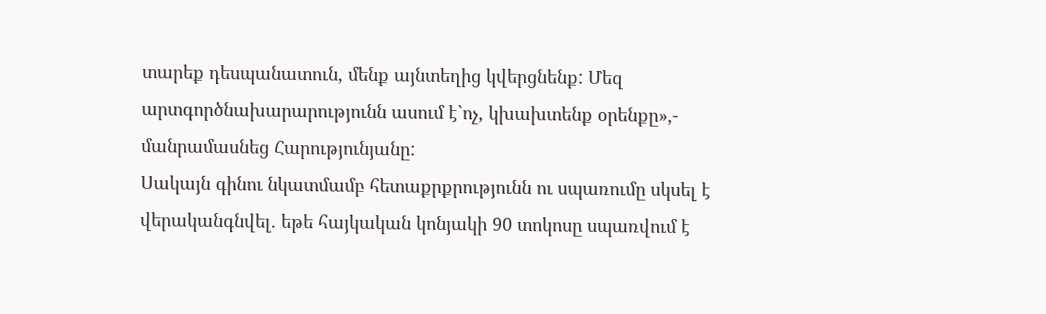տարեք դեսպանատուն, մենք այնտեղից կվերցնենք: Մեզ արտգործնախարարությունն ասում է`ոչ, կխախտենք օրենքը»,- մանրամասնեց Հարությունյանը:
Սակայն գինու նկատմամբ հետաքրքրությունն ու սպառումը սկսել է վերականգնվել. եթե հայկական կոնյակի 90 տոկոսը սպառվում է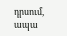դրսում, ապա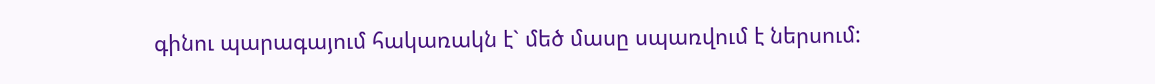գինու պարագայում հակառակն է` մեծ մասը սպառվում է ներսում: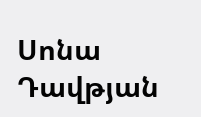Սոնա Դավթյան